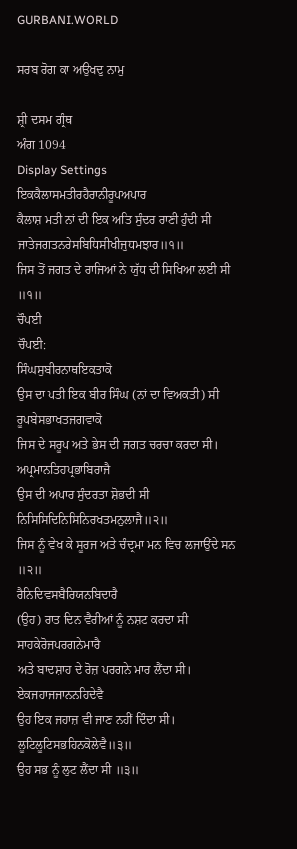GURBANI.WORLD

ਸਰਬ ਰੋਗ ਕਾ ਅਉਖਦੁ ਨਾਮੁ

ਸ਼੍ਰੀ ਦਸਮ ਗ੍ਰੰਥ
ਅੰਗ 1094
Display Settings
ਇਕਕੈਲਾਸਮਤੀਰਹੈਰਾਨੀਰੂਪਅਪਾਰ
ਕੈਲਾਸ਼ ਮਤੀ ਨਾਂ ਦੀ ਇਕ ਅਤਿ ਸੁੰਦਰ ਰਾਣੀ ਹੁੰਦੀ ਸੀ
ਜਾਤੇਜਗਤਨਰੇਸਬਿਧਿਸੀਖੀਜੁਧਮਝਾਰ॥੧॥
ਜਿਸ ਤੋਂ ਜਗਤ ਦੇ ਰਾਜਿਆਂ ਨੇ ਯੁੱਧ ਦੀ ਸਿਖਿਆ ਲਈ ਸੀ ॥੧॥
ਚੌਪਈ
ਚੌਪਈ:
ਸਿੰਘਸੁਬੀਰਨਾਥਇਕਤਾਕੋ
ਉਸ ਦਾ ਪਤੀ ਇਕ ਬੀਰ ਸਿੰਘ (ਨਾਂ ਦਾ ਵਿਅਕਤੀ) ਸੀ
ਰੂਪਬੇਸਭਾਖਤਜਗਵਾਕੋ
ਜਿਸ ਦੇ ਸਰੂਪ ਅਤੇ ਭੇਸ ਦੀ ਜਗਤ ਚਰਚਾ ਕਰਦਾ ਸੀ।
ਅਪ੍ਰਮਾਨਤਿਹਪ੍ਰਭਾਬਿਰਾਜੈ
ਉਸ ਦੀ ਅਪਾਰ ਸੁੰਦਰਤਾ ਸ਼ੋਭਦੀ ਸੀ
ਨਿਸਿਸਿਦਿਨਿਸਿਨਿਰਖਤਮਨੁਲਾਜੈ॥੨॥
ਜਿਸ ਨੂੰ ਵੇਖ ਕੇ ਸੂਰਜ ਅਤੇ ਚੰਦ੍ਰਮਾ ਮਨ ਵਿਚ ਲਜਾਉਂਦੇ ਸਨ ॥੨॥
ਰੈਨਿਦਿਵਸਬੈਰਿਯਨਬਿਦਾਰੈ
(ਉਹ) ਰਾਤ ਦਿਨ ਵੈਰੀਆਂ ਨੂੰ ਨਸ਼ਟ ਕਰਦਾ ਸੀ
ਸਾਹਕੇਰੋਜਪਰਗਨੇਮਾਰੈ
ਅਤੇ ਬਾਦਸ਼ਾਹ ਦੇ ਰੋਜ਼ ਪਰਗਨੇ ਮਾਰ ਲੈਂਦਾ ਸੀ।
ਏਕਜਹਾਜਜਾਨਨਹਿਦੇਵੈ
ਉਹ ਇਕ ਜਹਾਜ਼ ਵੀ ਜਾਣ ਨਹੀਂ ਦਿੰਦਾ ਸੀ।
ਲੂਟਿਲੂਟਿਸਭਹਿਨਕੋਲੇਵੈ॥੩॥
ਉਹ ਸਭ ਨੂੰ ਲੁਟ ਲੈਂਦਾ ਸੀ ॥੩॥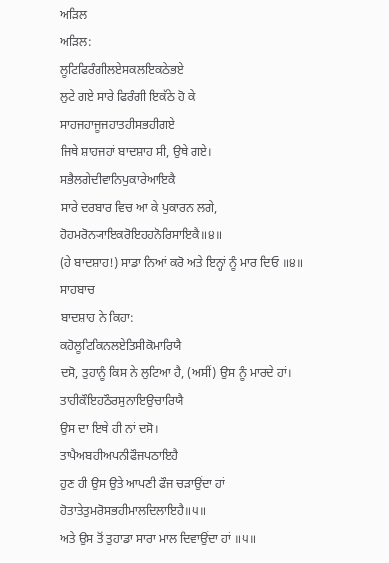ਅੜਿਲ
ਅੜਿਲ:
ਲੂਟਿਫਿਰੰਗੀਲਏਸਕਲਇਕਠੇਭਏ
ਲੁਟੇ ਗਏ ਸਾਰੇ ਫਿਰੰਗੀ ਇਕੱਠੇ ਹੋ ਕੇ
ਸਾਹਜਹਾਜੂਜਹਾਤਹੀਸਭਹੀਗਏ
ਜਿਥੇ ਸ਼ਾਹਜਹਾਂ ਬਾਦਸ਼ਾਹ ਸੀ, ਉਥੇ ਗਏ।
ਸਭੈਲਗੇਦੀਵਾਨਿਪੁਕਾਰੇਆਇਕੈ
ਸਾਰੇ ਦਰਬਾਰ ਵਿਚ ਆ ਕੇ ਪੁਕਾਰਨ ਲਗੇ,
ਹੋਹਮਰੋਨ੍ਯਾਇਕਰੋਇਹਹਨੋਰਿਸਾਇਕੈ॥੪॥
(ਹੇ ਬਾਦਸ਼ਾਹ!) ਸਾਡਾ ਨਿਆਂ ਕਰੋ ਅਤੇ ਇਨ੍ਹਾਂ ਨੂੰ ਮਾਰ ਦਿਓ ॥੪॥
ਸਾਹਬਾਚ
ਬਾਦਸ਼ਾਹ ਨੇ ਕਿਹਾ:
ਕਹੋਲੂਟਿਕਿਨਲਏਤਿਸੀਕੋਮਾਰਿਯੈ
ਦਸੋ, ਤੁਹਾਨੂੰ ਕਿਸ ਨੇ ਲੁਟਿਆ ਹੈ, (ਅਸੀਂ) ਉਸ ਨੂੰ ਮਾਰਦੇ ਹਾਂ।
ਤਾਹੀਕੌਇਹਠੌਰਸੁਨਾਇਉਚਾਰਿਯੈ
ਉਸ ਦਾ ਇਥੇ ਹੀ ਨਾਂ ਦਸੋ।
ਤਾਪੈਅਬਹੀਅਪਨੀਫੌਜਪਠਾਇਹੈ
ਹੁਣ ਹੀ ਉਸ ਉਤੇ ਆਪਣੀ ਫੌਜ ਚੜਾਉਂਦਾ ਹਾਂ
ਹੋਤਾਤੇਤੁਮਰੋਸਭਹੀਮਾਲਦਿਲਾਇਹੈ॥੫॥
ਅਤੇ ਉਸ ਤੋਂ ਤੁਹਾਡਾ ਸਾਰਾ ਮਾਲ ਦਿਵਾਉਂਦਾ ਹਾਂ ॥੫॥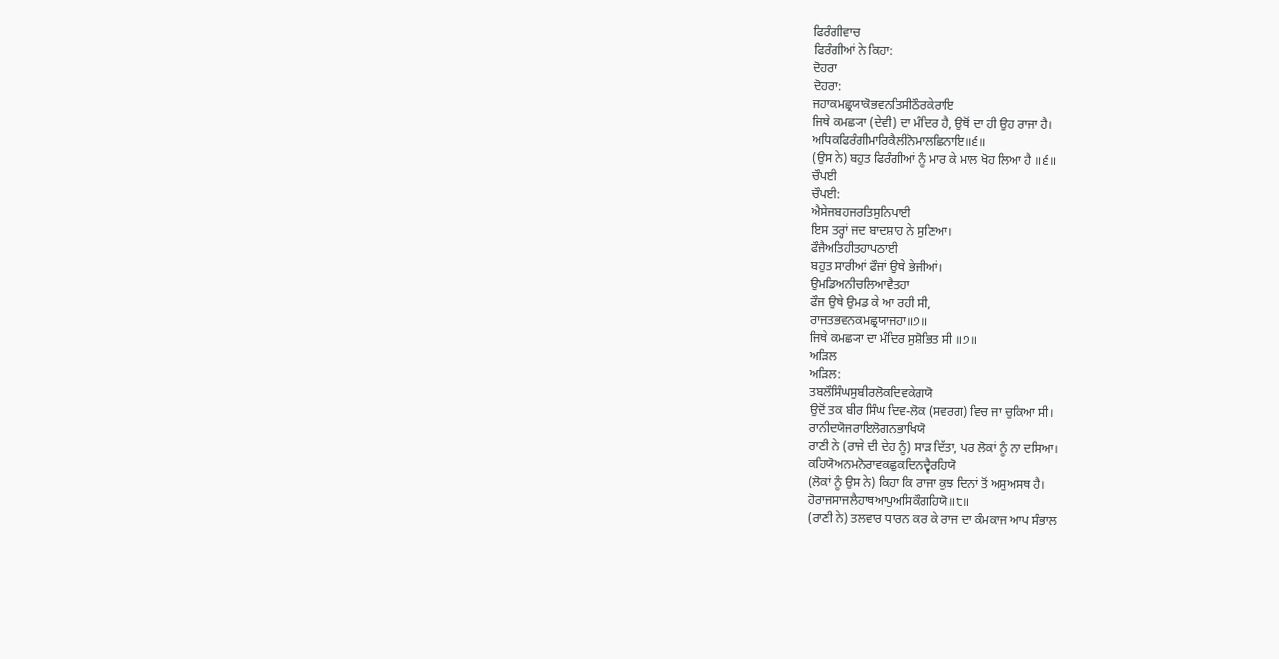ਫਿਰੰਗੀਵਾਚ
ਫਿਰੰਗੀਆਂ ਨੇ ਕਿਹਾ:
ਦੋਹਰਾ
ਦੋਹਰਾ:
ਜਹਾਕਮਛ੍ਰਯਾਕੋਭਵਨਤਿਸੀਠੌਰਕੇਰਾਇ
ਜਿਥੇ ਕਮਛ੍ਯਾ (ਦੇਵੀ) ਦਾ ਮੰਦਿਰ ਹੈ, ਉਥੋਂ ਦਾ ਹੀ ਉਹ ਰਾਜਾ ਹੈ।
ਅਧਿਕਫਿਰੰਗੀਮਾਰਿਕੈਲੀਨੋਮਾਲਛਿਨਾਇ॥੬॥
(ਉਸ ਨੇ) ਬਹੁਤ ਫਿਰੰਗੀਆਂ ਨੂੰ ਮਾਰ ਕੇ ਮਾਲ ਖੋਹ ਲਿਆ ਹੈ ॥੬॥
ਚੌਪਈ
ਚੌਪਈ:
ਐਸੇਜਬਹਜਰਤਿਸੁਨਿਪਾਈ
ਇਸ ਤਰ੍ਹਾਂ ਜਦ ਬਾਦਸ਼ਾਹ ਨੇ ਸੁਣਿਆ।
ਫੌਜੈਅਤਿਹੀਤਹਾਪਠਾਈ
ਬਹੁਤ ਸਾਰੀਆਂ ਫੌਜਾਂ ਉਥੇ ਭੇਜੀਆਂ।
ਉਮਡਿਅਨੀਚਲਿਆਵੈਤਹਾ
ਫੌਜ ਉਥੇ ਉਮਡ ਕੇ ਆ ਰਹੀ ਸੀ,
ਰਾਜਤਭਵਨਕਮਛ੍ਰਯਾਜਹਾ॥੭॥
ਜਿਥੇ ਕਮਛ੍ਯਾ ਦਾ ਮੰਦਿਰ ਸੁਸ਼ੋਭਿਤ ਸੀ ॥੭॥
ਅੜਿਲ
ਅੜਿਲ:
ਤਬਲੌਸਿੰਘਸੁਬੀਰਲੋਕਦਿਵਕੇਗਯੋ
ਉਦੋਂ ਤਕ ਬੀਰ ਸਿੰਘ ਦਿਵ-ਲੋਕ (ਸਵਰਗ) ਵਿਚ ਜਾ ਚੁਕਿਆ ਸੀ।
ਰਾਨੀਦਯੋਜਰਾਇਲੋਗਨਭਾਖਿਯੋ
ਰਾਣੀ ਨੇ (ਰਾਜੇ ਦੀ ਦੇਹ ਨੂੰ) ਸਾੜ ਦਿੱਤਾ, ਪਰ ਲੋਕਾਂ ਨੂੰ ਨਾ ਦਸਿਆ।
ਕਹਿਯੋਅਨਮਨੋਰਾਵਕਛੁਕਦਿਨਦ੍ਵੈਰਹਿਯੋ
(ਲੋਕਾਂ ਨੂੰ ਉਸ ਨੇ) ਕਿਹਾ ਕਿ ਰਾਜਾ ਕੁਝ ਦਿਨਾਂ ਤੋਂ ਅਸੁਅਸਥ ਹੈ।
ਹੋਰਾਜਸਾਜਲੈਹਾਥਆਪੁਅਸਿਕੌਗਹਿਯੋ॥੮॥
(ਰਾਣੀ ਨੇ) ਤਲਵਾਰ ਧਾਰਨ ਕਰ ਕੇ ਰਾਜ ਦਾ ਕੰਮਕਾਜ ਆਪ ਸੰਭਾਲ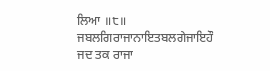ਲਿਆ ॥੮॥
ਜਬਲਗਿਰਾਜਾਨਾਇਤਬਲਗੇਜਾਇਹੌ
ਜਦ ਤਕ ਰਾਜਾ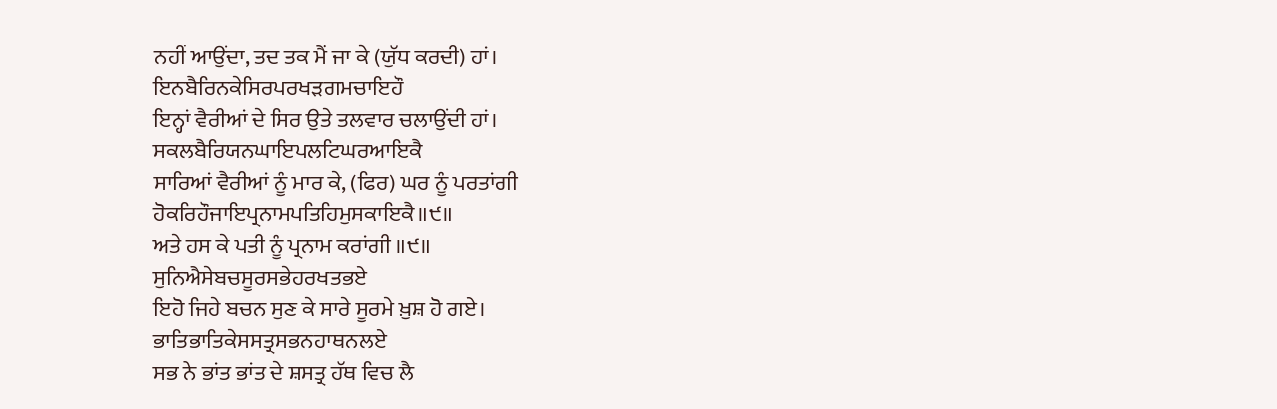ਨਹੀਂ ਆਉਂਦਾ, ਤਦ ਤਕ ਮੈਂ ਜਾ ਕੇ (ਯੁੱਧ ਕਰਦੀ) ਹਾਂ।
ਇਨਬੈਰਿਨਕੇਸਿਰਪਰਖੜਗਮਚਾਇਹੌ
ਇਨ੍ਹਾਂ ਵੈਰੀਆਂ ਦੇ ਸਿਰ ਉਤੇ ਤਲਵਾਰ ਚਲਾਉਂਦੀ ਹਾਂ।
ਸਕਲਬੈਰਿਯਨਘਾਇਪਲਟਿਘਰਆਇਕੈ
ਸਾਰਿਆਂ ਵੈਰੀਆਂ ਨੂੰ ਮਾਰ ਕੇ, (ਫਿਰ) ਘਰ ਨੂੰ ਪਰਤਾਂਗੀ
ਹੋਕਰਿਹੌਜਾਇਪ੍ਰਨਾਮਪਤਿਹਿਮੁਸਕਾਇਕੈ॥੯॥
ਅਤੇ ਹਸ ਕੇ ਪਤੀ ਨੂੰ ਪ੍ਰਨਾਮ ਕਰਾਂਗੀ ॥੯॥
ਸੁਨਿਐਸੇਬਚਸੂਰਸਭੇਹਰਖਤਭਏ
ਇਹੋ ਜਿਹੇ ਬਚਨ ਸੁਣ ਕੇ ਸਾਰੇ ਸੂਰਮੇ ਖ਼ੁਸ਼ ਹੋ ਗਏ।
ਭਾਤਿਭਾਤਿਕੇਸਸਤ੍ਰਸਭਨਹਾਥਨਲਏ
ਸਭ ਨੇ ਭਾਂਤ ਭਾਂਤ ਦੇ ਸ਼ਸਤ੍ਰ ਹੱਥ ਵਿਚ ਲੈ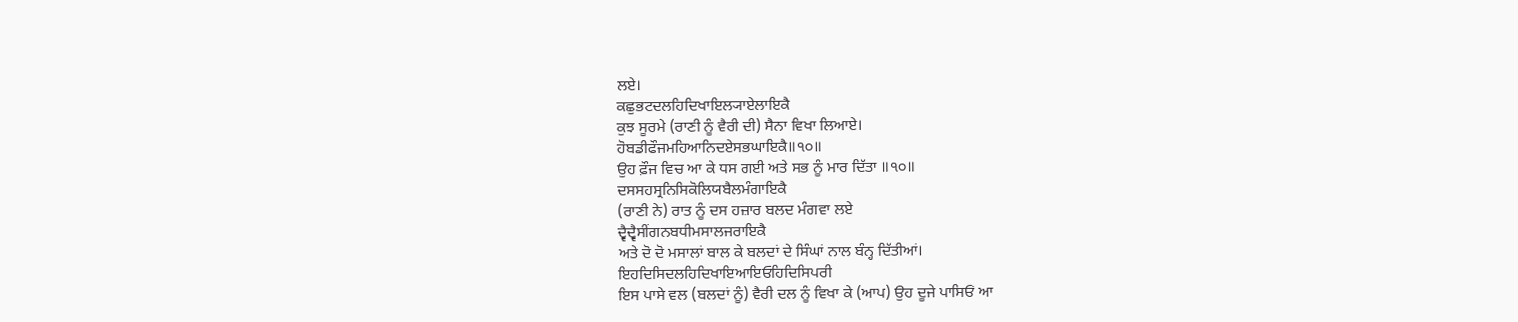ਲਏ।
ਕਛੁਭਟਦਲਹਿਦਿਖਾਇਲ੍ਯਾਏਲਾਇਕੈ
ਕੁਝ ਸੂਰਮੇ (ਰਾਣੀ ਨੂੰ ਵੈਰੀ ਦੀ) ਸੈਨਾ ਵਿਖਾ ਲਿਆਏ।
ਹੋਬਡੀਫੌਜਮਹਿਆਨਿਦਏਸਭਘਾਇਕੈ॥੧੦॥
ਉਹ ਫ਼ੌਜ ਵਿਚ ਆ ਕੇ ਧਸ ਗਈ ਅਤੇ ਸਭ ਨੂੰ ਮਾਰ ਦਿੱਤਾ ॥੧੦॥
ਦਸਸਹਸ੍ਰਨਿਸਿਕੋਲਿਯਬੈਲਮੰਗਾਇਕੈ
(ਰਾਣੀ ਨੇ) ਰਾਤ ਨੂੰ ਦਸ ਹਜ਼ਾਰ ਬਲਦ ਮੰਗਵਾ ਲਏ
ਦ੍ਵੈਦ੍ਵੈਸੀਂਗਨਬਧੀਮਸਾਲਜਰਾਇਕੈ
ਅਤੇ ਦੋ ਦੋ ਮਸਾਲਾਂ ਬਾਲ ਕੇ ਬਲਦਾਂ ਦੇ ਸਿੰਘਾਂ ਨਾਲ ਬੰਨ੍ਹ ਦਿੱਤੀਆਂ।
ਇਹਦਿਸਿਦਲਹਿਦਿਖਾਇਆਇਓਹਿਦਿਸਿਪਰੀ
ਇਸ ਪਾਸੇ ਵਲ (ਬਲਦਾਂ ਨੂੰ) ਵੈਰੀ ਦਲ ਨੂੰ ਵਿਖਾ ਕੇ (ਆਪ) ਉਹ ਦੂਜੇ ਪਾਸਿਓਂ ਆ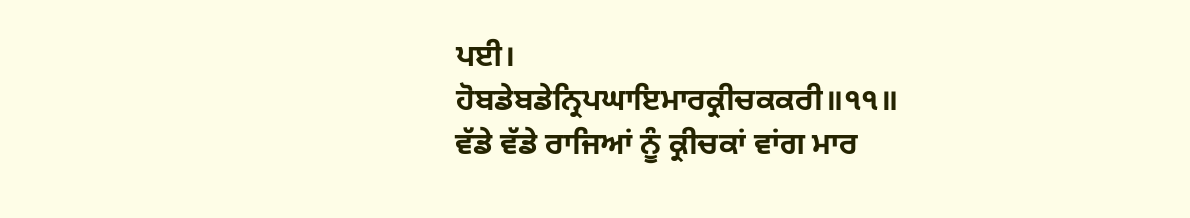ਪਈ।
ਹੋਬਡੇਬਡੇਨ੍ਰਿਪਘਾਇਮਾਰਕ੍ਰੀਚਕਕਰੀ॥੧੧॥
ਵੱਡੇ ਵੱਡੇ ਰਾਜਿਆਂ ਨੂੰ ਕ੍ਰੀਚਕਾਂ ਵਾਂਗ ਮਾਰ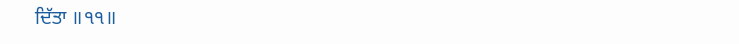ਦਿੱਤਾ ॥੧੧॥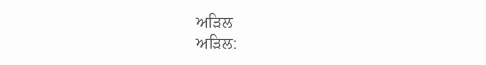ਅੜਿਲ
ਅੜਿਲ: